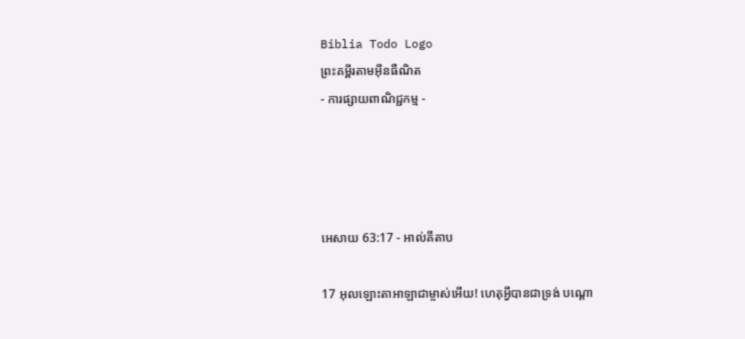Biblia Todo Logo
ព្រះគម្ពីរតាមអ៊ីនធឺណិត
- ការផ្សាយពាណិជ្ជកម្ម -




អេសាយ 63:17 - អាល់គីតាប

17 អុលឡោះ‌តាអាឡាជាម្ចាស់អើយ! ហេតុអ្វីបានជាទ្រង់ បណ្ដោ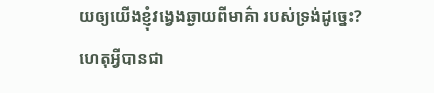យឲ្យយើងខ្ញុំវង្វេងឆ្ងាយពីមាគ៌ា របស់ទ្រង់ដូច្នេះ? ហេតុអ្វីបានជា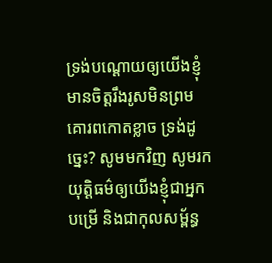ទ្រង់បណ្ដោយឲ្យយើងខ្ញុំ មានចិត្តរឹង‌រូសមិនព្រមគោរពកោតខ្លាច ទ្រង់ដូច្នេះ? សូមមកវិញ សូមរកយុត្តិធម៌ឲ្យយើងខ្ញុំជាអ្នកបម្រើ និងជាកុល‌សម្ព័ន្ធ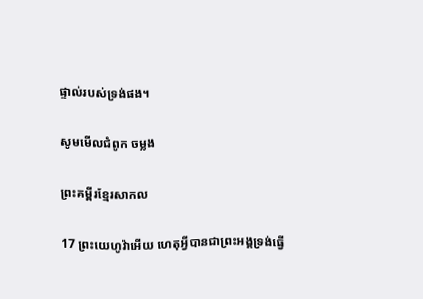ផ្ទាល់របស់ទ្រង់ផង។

សូមមើលជំពូក ចម្លង

ព្រះគម្ពីរខ្មែរសាកល

17 ព្រះយេហូវ៉ាអើយ ហេតុអ្វីបានជាព្រះអង្គទ្រង់ធ្វើ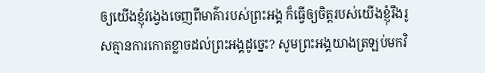ឲ្យយើងខ្ញុំវង្វេងចេញពីមាគ៌ារបស់ព្រះអង្គ ក៏ធ្វើឲ្យចិត្តរបស់យើងខ្ញុំរឹងរូសគ្មានការកោតខ្លាចដល់ព្រះអង្គដូច្នេះ? សូមព្រះអង្គយាងត្រឡប់មកវិ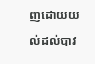ញដោយយល់ដល់បាវ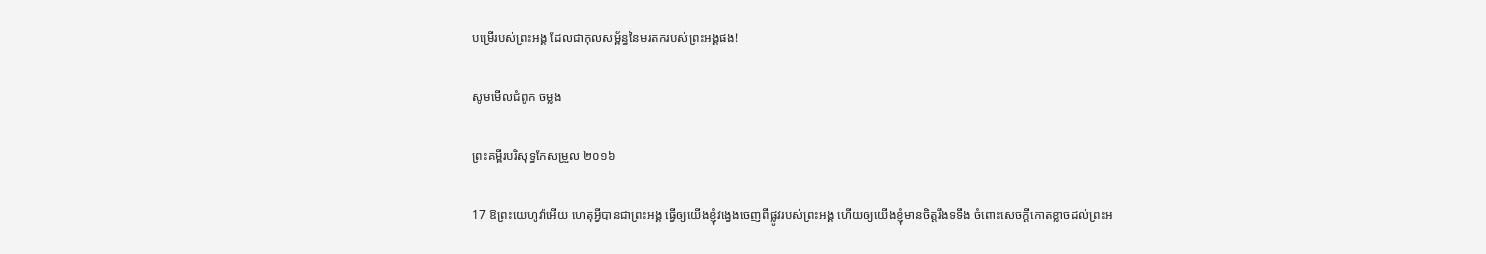បម្រើរបស់ព្រះអង្គ ដែលជាកុលសម្ព័ន្ធនៃមរតករបស់ព្រះអង្គផង!

សូមមើលជំពូក ចម្លង

ព្រះគម្ពីរបរិសុទ្ធកែសម្រួល ២០១៦

17 ឱព្រះ‌យេហូវ៉ាអើយ ហេតុអ្វីបានជាព្រះ‌អង្គ ធ្វើឲ្យយើងខ្ញុំវង្វេងចេញពីផ្លូវរបស់ព្រះ‌អង្គ ហើយឲ្យយើងខ្ញុំមានចិត្តរឹងទទឹង ចំពោះសេចក្ដីកោតខ្លាចដល់ព្រះ‌អ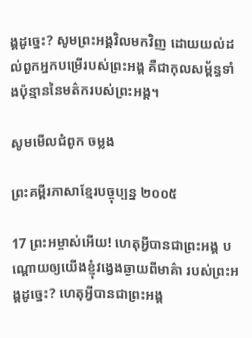ង្គដូច្នេះ? សូមព្រះ‌អង្គវិលមកវិញ ដោយយល់ដល់ពួកអ្នកបម្រើរបស់ព្រះ‌អង្គ គឺជាកុល‌សម្ព័ន្ធទាំងប៉ុន្មាននៃមត៌ករបស់ព្រះ‌អង្គ។

សូមមើលជំពូក ចម្លង

ព្រះគម្ពីរភាសាខ្មែរបច្ចុប្បន្ន ២០០៥

17 ព្រះ‌អម្ចាស់អើយ! ហេតុអ្វីបានជាព្រះអង្គ បណ្ដោយឲ្យយើងខ្ញុំវង្វេងឆ្ងាយពីមាគ៌ា របស់ព្រះអង្គដូច្នេះ? ហេតុអ្វីបានជាព្រះអង្គ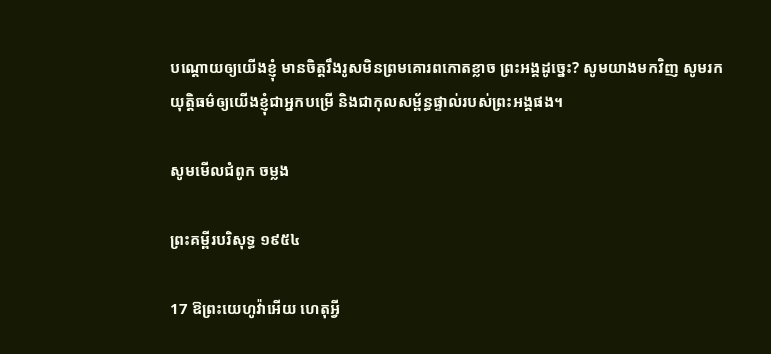បណ្ដោយឲ្យយើងខ្ញុំ មានចិត្តរឹង‌រូសមិនព្រមគោរពកោតខ្លាច ព្រះអង្គដូច្នេះ? សូមយាងមកវិញ សូមរកយុត្តិធម៌ឲ្យយើងខ្ញុំជាអ្នកបម្រើ និងជាកុល‌សម្ព័ន្ធផ្ទាល់របស់ព្រះអង្គផង។

សូមមើលជំពូក ចម្លង

ព្រះគម្ពីរបរិសុទ្ធ ១៩៥៤

17 ឱព្រះ‌យេហូវ៉ាអើយ ហេតុអ្វី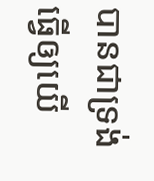បានជាទ្រង់ធ្វើឲ្យយើ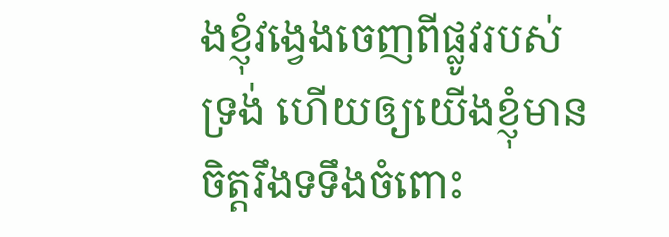ងខ្ញុំវង្វេងចេញពីផ្លូវរបស់ទ្រង់ ហើយឲ្យយើងខ្ញុំមានចិត្តរឹង‌ទទឹងចំពោះ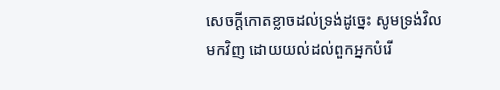សេចក្ដីកោត‌ខ្លាចដល់ទ្រង់ដូច្នេះ សូមទ្រង់វិលមកវិញ ដោយយល់ដល់ពួកអ្នកបំរើ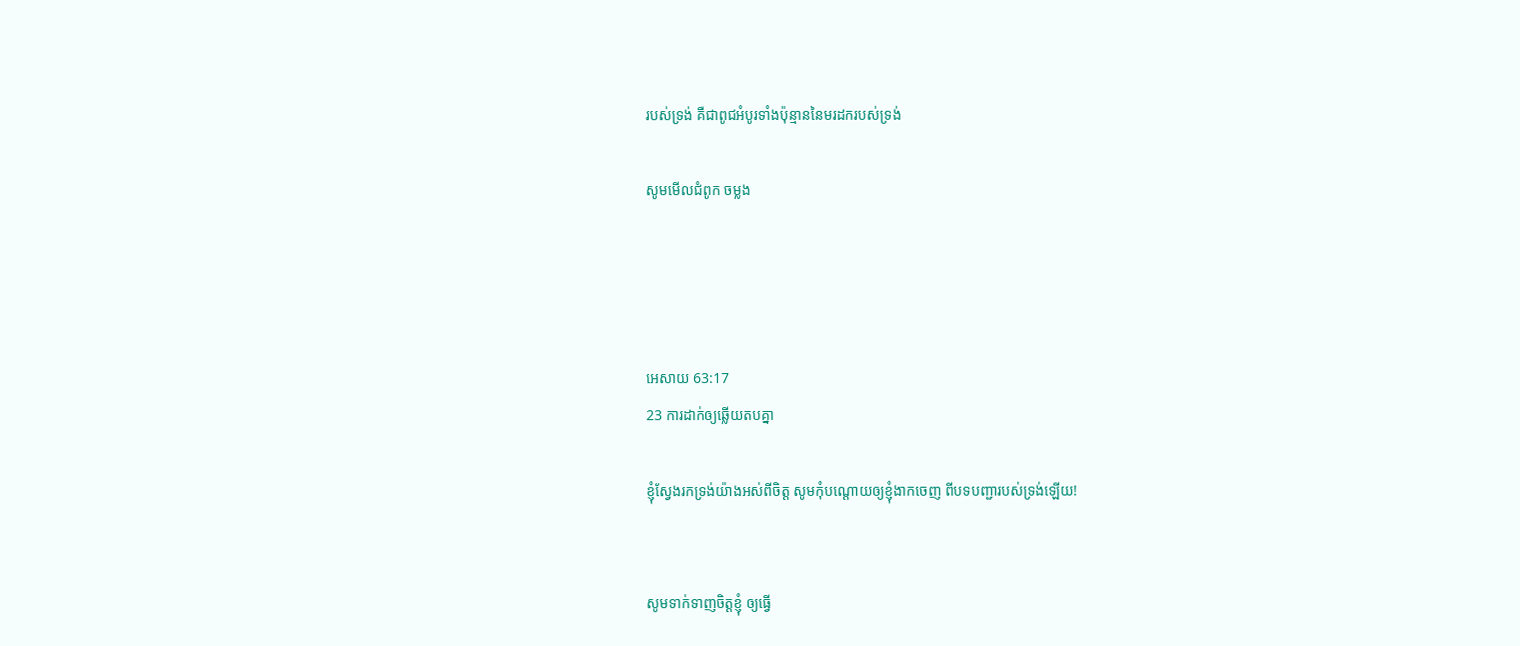របស់ទ្រង់ គឺជាពូជអំបូរទាំងប៉ុន្មាននៃមរដករបស់ទ្រង់

សូមមើលជំពូក ចម្លង




អេសាយ 63:17
23 ការដាក់ឲ្យឆ្លើយតបគ្នា

ខ្ញុំស្វែងរកទ្រង់យ៉ាងអស់ពីចិត្ត សូមកុំបណ្តោយឲ្យខ្ញុំងាកចេញ ពីបទបញ្ជារបស់ទ្រង់ឡើយ!


សូមទាក់‌ទាញចិត្តខ្ញុំ ឲ្យធ្វើ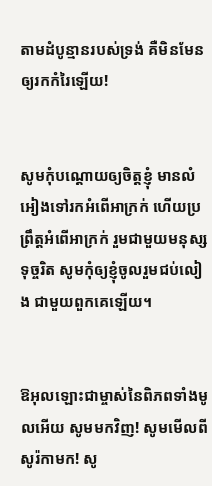តាមដំបូន្មានរបស់ទ្រង់ គឺមិនមែនឲ្យរកកំរៃឡើយ!


សូមកុំបណ្តោយឲ្យចិត្តខ្ញុំ មានលំអៀងទៅរកអំពើអាក្រក់ ហើយប្រព្រឹត្តអំពើអាក្រក់ រួមជាមួយមនុស្សទុច្ចរិត សូមកុំឲ្យខ្ញុំចូលរួមជប់‌លៀង ជាមួយពួកគេឡើយ។


ឱអុលឡោះជាម្ចាស់នៃពិភពទាំងមូលអើយ សូមមកវិញ! សូមមើលពីសូរ៉កាមក! សូ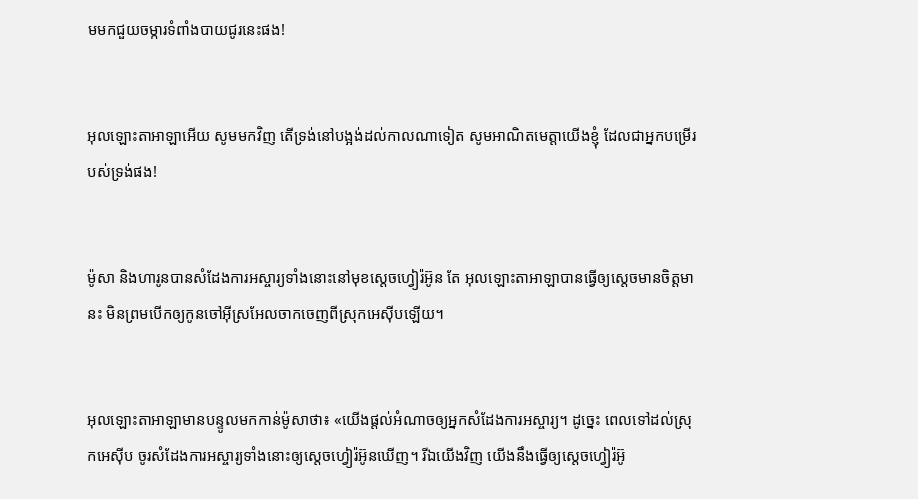មមកជួយចម្ការទំពាំង‌បាយជូរនេះផង!


អុលឡោះ‌តាអាឡាអើយ សូមមកវិញ តើទ្រង់នៅបង្អង់ដល់កាលណាទៀត សូមអាណិតមេត្តាយើងខ្ញុំ ដែលជាអ្នកបម្រើរបស់ទ្រង់ផង!


ម៉ូសា និងហារូនបានសំដែងការអស្ចារ្យទាំងនោះនៅមុខស្តេចហ្វៀរ៉អ៊ូន តែ អុលឡោះ‌តាអាឡាបានធ្វើឲ្យស្តេចមានចិត្តមានះ មិនព្រមបើកឲ្យកូនចៅអ៊ីស្រ‌អែលចាកចេញពីស្រុកអេស៊ីបឡើយ។


អុលឡោះ‌តាអាឡាមានបន្ទូលមកកាន់ម៉ូសាថា៖ «យើងផ្តល់អំណាចឲ្យអ្នកសំដែងការអស្ចារ្យ។ ដូច្នេះ ពេលទៅដល់ស្រុកអេស៊ីប ចូរសំដែងការអស្ចារ្យទាំងនោះឲ្យស្តេចហ្វៀរ៉អ៊ូនឃើញ។ រីឯយើងវិញ យើងនឹងធ្វើឲ្យស្តេចហ្វៀរ៉អ៊ូ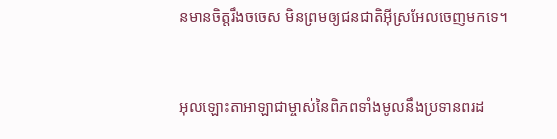នមានចិត្តរឹងចចេស មិនព្រមឲ្យជន‌ជាតិអ៊ីស្រ‌អែលចេញមកទេ។


អុលឡោះ‌តាអាឡាជាម្ចាស់នៃពិភពទាំងមូលនឹងប្រទានពរដ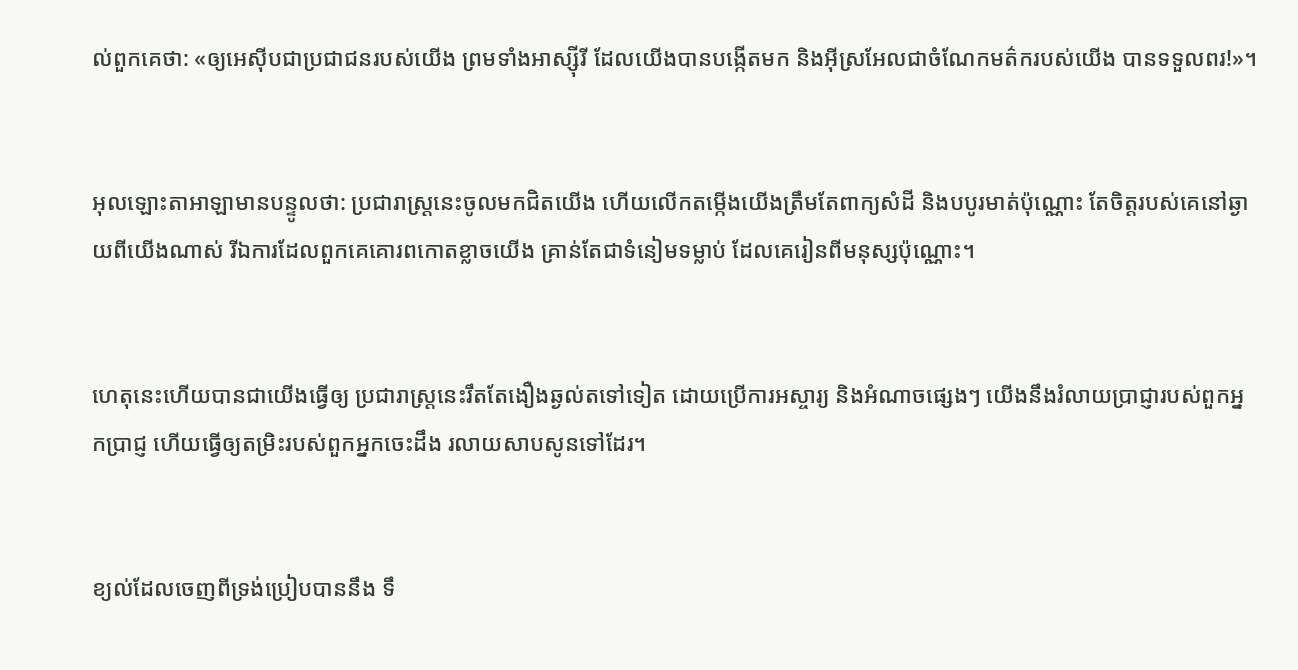ល់ពួកគេថា: «ឲ្យអេស៊ីបជាប្រជា‌ជនរបស់យើង ព្រមទាំងអាស្ស៊ីរី ដែលយើងបានបង្កើតមក និងអ៊ីស្រ‌អែលជាចំណែកមត៌ករបស់យើង បានទទួលពរ!»។


អុលឡោះ‌តាអាឡាមានបន្ទូលថា: ប្រជា‌រាស្ត្រនេះចូលមកជិតយើង ហើយលើកតម្កើងយើងត្រឹមតែពាក្យសំដី និងបបូរមាត់ប៉ុណ្ណោះ តែចិត្តរបស់គេនៅឆ្ងាយពីយើងណាស់ រីឯការដែលពួកគេគោរពកោតខ្លាចយើង គ្រាន់តែជាទំនៀម‌ទម្លាប់ ដែលគេរៀនពីមនុស្សប៉ុណ្ណោះ។


ហេតុនេះហើយបានជាយើងធ្វើឲ្យ ប្រជា‌រាស្ត្រនេះរឹតតែងឿង‌ឆ្ងល់តទៅទៀត ដោយប្រើការអស្ចារ្យ និងអំណាចផ្សេងៗ យើងនឹងរំលាយប្រាជ្ញារបស់ពួកអ្នកប្រាជ្ញ ហើយធ្វើឲ្យតម្រិះរបស់ពួកអ្នកចេះដឹង រលាយសាបសូនទៅដែរ។


ខ្យល់ដែលចេញពីទ្រង់ប្រៀបបាននឹង ទឹ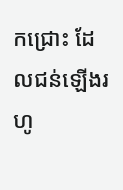កជ្រោះ ដែលជន់ឡើងរហូ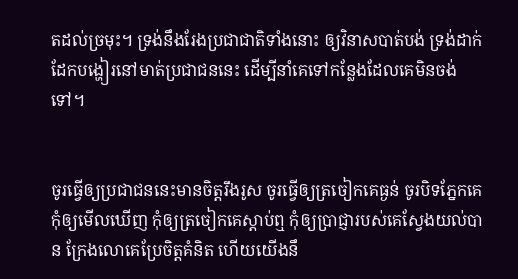តដល់ច្រមុះ។ ទ្រង់នឹងរែងប្រជា‌ជាតិទាំងនោះ ឲ្យវិនាសបាត់បង់ ទ្រង់ដាក់ដែកបង្ហៀរនៅមាត់ប្រជា‌ជននេះ ដើម្បីនាំគេទៅកន្លែងដែលគេមិនចង់ទៅ។


ចូរធ្វើឲ្យប្រជា‌ជននេះមានចិត្តរឹង‌រូស ចូរធ្វើឲ្យត្រចៀកគេធ្ងន់ ចូរបិទភ្នែកគេ កុំឲ្យមើលឃើញ កុំឲ្យត្រចៀកគេស្ដាប់ឮ កុំឲ្យប្រាជ្ញារបស់គេស្វែងយល់បាន ក្រែងលោគេប្រែចិត្តគំនិត ហើយយើងនឹ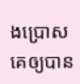ងប្រោសគេឲ្យបាន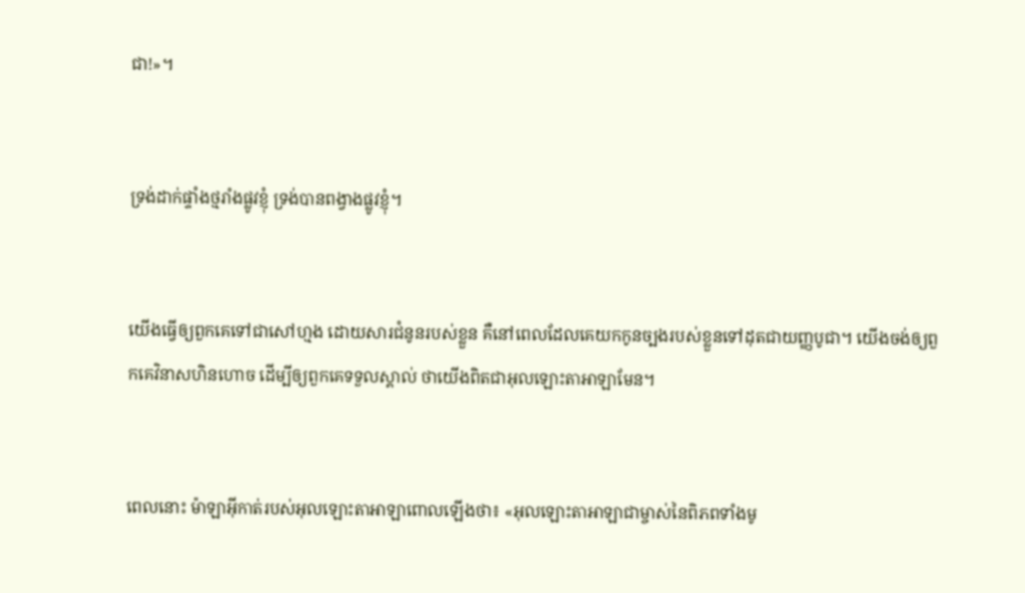ជា!»។


ទ្រង់ដាក់ផ្ទាំងថ្មរាំងផ្លូវខ្ញុំ ទ្រង់បានពង្វាងផ្លូវខ្ញុំ។


យើងធ្វើឲ្យពួកគេទៅជាសៅហ្មង ដោយ‌សារជំនូនរបស់ខ្លួន គឺនៅពេលដែលគេយកកូនច្បងរបស់ខ្លួនទៅដុតជាយញ្ញ‌បូជា។ យើងចង់ឲ្យពួកគេវិនាសហិន‌ហោច ដើម្បីឲ្យពួកគេទទួលស្គាល់ ថាយើងពិតជាអុលឡោះ‌តាអាឡាមែន។


ពេលនោះ ម៉ាឡា‌អ៊ីកាត់របស់អុលឡោះ‌តាអាឡាពោលឡើងថា៖ «អុលឡោះ‌តាអាឡាជាម្ចាស់នៃពិភពទាំងមូ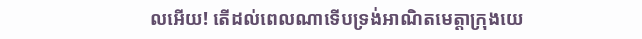លអើយ! តើដល់ពេលណាទើបទ្រង់អាណិតមេត្តាក្រុងយេ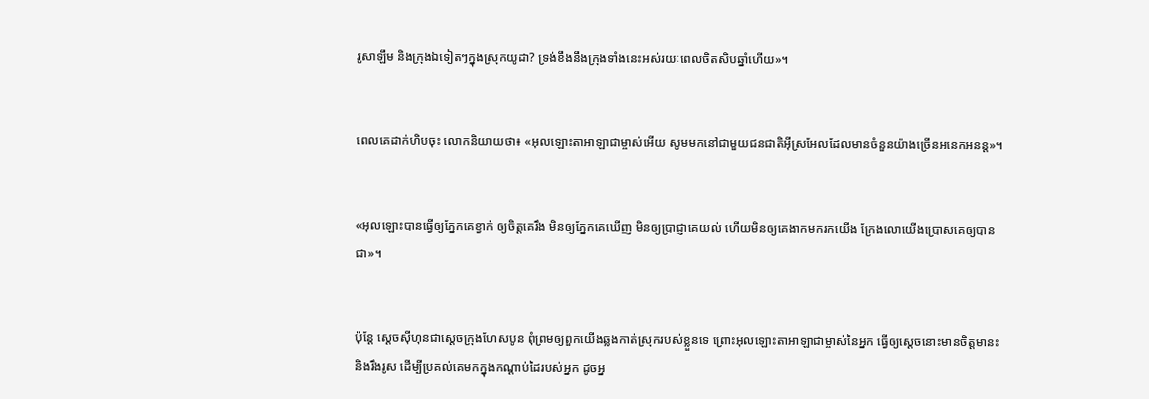រូ‌សាឡឹម និងក្រុងឯទៀតៗក្នុងស្រុកយូដា? ទ្រង់ខឹងនឹងក្រុងទាំងនេះអស់រយៈពេលចិត‌សិបឆ្នាំហើយ»។


ពេលគេដាក់ហិបចុះ លោកនិយាយថា៖ «អុលឡោះ‌តាអាឡាជាម្ចាស់អើយ សូមមកនៅជាមួយជន‌ជាតិអ៊ីស្រ‌អែលដែលមានចំនួនយ៉ាងច្រើនអនេក‌អនន្ត»។


«អុលឡោះបានធ្វើឲ្យភ្នែកគេខ្វាក់ ឲ្យចិត្ដគេរឹង មិនឲ្យភ្នែកគេឃើញ មិនឲ្យប្រាជ្ញាគេយល់ ហើយមិនឲ្យគេងាកមករកយើង ក្រែង‌លោយើងប្រោសគេឲ្យបានជា»។


ប៉ុន្តែ ស្តេចស៊ីហុនជាស្តេចក្រុងហែសបូន ពុំព្រមឲ្យពួកយើងឆ្លងកាត់ស្រុករបស់ខ្លួនទេ ព្រោះអុលឡោះ‌តាអាឡាជាម្ចាស់នៃអ្នក ធ្វើឲ្យស្តេចនោះមានចិត្តមានះ និងរឹងរូស ដើម្បីប្រគល់គេមកក្នុងកណ្តាប់ដៃរបស់អ្នក ដូចអ្ន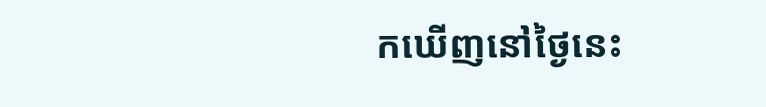កឃើញនៅថ្ងៃនេះ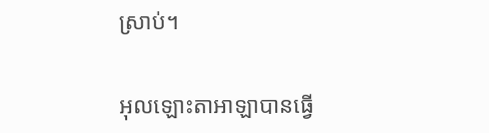ស្រាប់។


អុលឡោះ‌តាអាឡាបានធ្វើ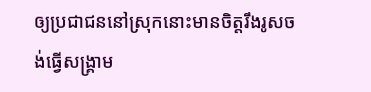ឲ្យប្រជា‌ជននៅស្រុកនោះមានចិត្តរឹង‌រូសចង់ធ្វើសង្គ្រាម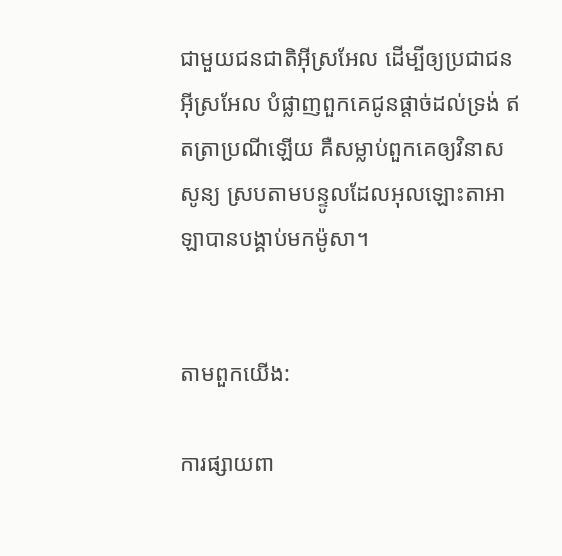ជាមួយជន‌ជាតិអ៊ីស្រ‌អែល ដើម្បីឲ្យប្រជា‌ជនអ៊ីស្រ‌អែល បំផ្លាញពួកគេជូនផ្តាច់ដល់ទ្រង់ ឥតត្រាប្រណីឡើយ គឺសម្លាប់ពួកគេឲ្យវិនាសសូន្យ ស្របតាមបន្ទូលដែលអុលឡោះ‌តាអាឡាបានបង្គាប់មកម៉ូសា។


តាមពួកយើង:

ការផ្សាយពា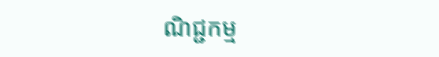ណិជ្ជកម្ម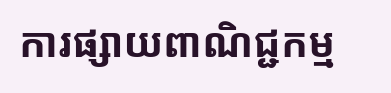ការផ្សាយពាណិជ្ជកម្ម